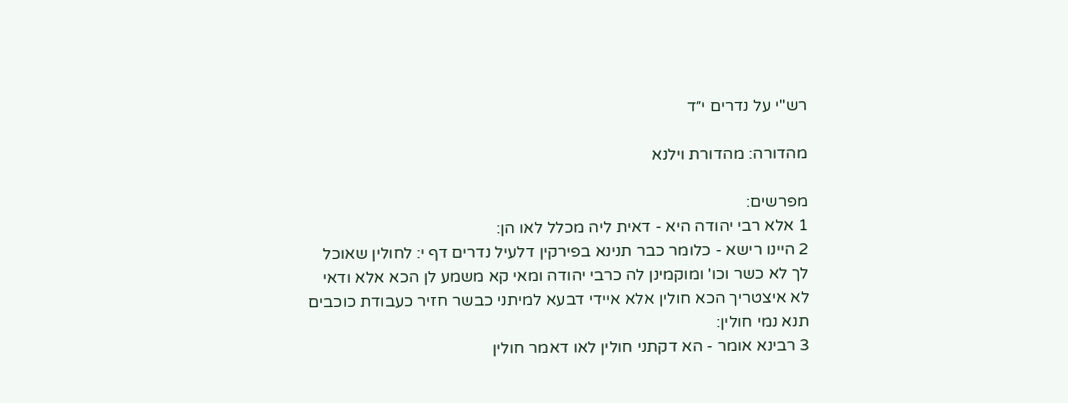רש"י על נדרים י״ד

מהדורה: מהדורת וילנא

מפרשים:
1 אלא רבי יהודה היא - דאית ליה מכלל לאו הן:
2 היינו רישא - כלומר כבר תנינא בפירקין דלעיל נדרים דף י: לחולין שאוכל לך לא כשר וכו' ומוקמינן לה כרבי יהודה ומאי קא משמע לן הכא אלא ודאי לא איצטריך הכא חולין אלא איידי דבעא למיתני כבשר חזיר כעבודת כוכבים תנא נמי חולין:
3 רבינא אומר - הא דקתני חולין לאו דאמר חולין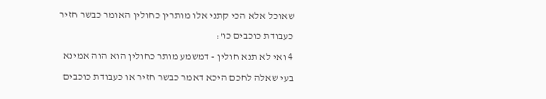שאוכל אלא הכי קתני אלו מותרין כחולין האומר כבשר חזיר כעבודת כוכבים כו':
4 ואי לא תנא חולין - דמשמע מותר כחולין הוא הוה אמינא בעי שאלה לחכם היכא דאמר כבשר חזיר או כעבודת כוכבים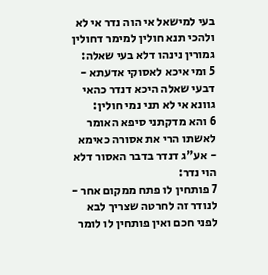בעי למישאל אי הוה נדר אי לא ולהכי תנא חולין למימר דחולין גמורין נינהו דלא בעי שאלה:
5 ומי איכא לאסוקי אדעתא - דבעי שאלה היכא דנדר כהאי גוונא אי לא תני נמי חולין:
6 והא מדקתני סיפא האומר לאשתו הרי את אסורה כאימא - אע"ג דנדר בדבר האסור דלא הוי נדר:
7 פותחין לו פתח ממקום אחר - לנודר זה לחרטה שצריך לבא לפני חכם ואין פותחין לו לומר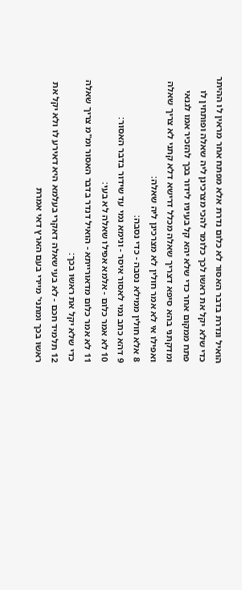הואיל ונדרת בדבר האסור לא כלום נדרת אלא מפתח אחר מראין לו ההיתר כדי שלא יקל את ראשו לכך כלומר להכי מצרכינן ליה שאלה ופותחין לו פתח ממקום אחר כדי שלא יהא קל בעיניו לידור בכך להזכיר אמו לגנאי ומדקתני בהא סיפא דצריך שאלה מכלל דרישא דלא קתני לא צריך שאלה ואפילו אי לא אמר חולין לא מצרכינן ליה שאלה:
8 אלא חולין ממילא נסבה - כדי נסבה:
9 דהא כתב נמי לאסור איסר - ונימא נמי עד שידור בדבר האסור:
10 לא אמר כלום - אלמא אפילו שאלה לא בעי:
11 לא אמר כלום מדאורייתא - הואיל דנדר בדבר האסור ומ"מ צריך שאלה כדי שלא יקל את ראשו בכך:
12 תלמיד חכם - לא בעי שאלה דאקרי בעלמא היא דאירע לו ולא יקל את ראשו בכך ומתני' מיירי בעם הארץ דאי אמרת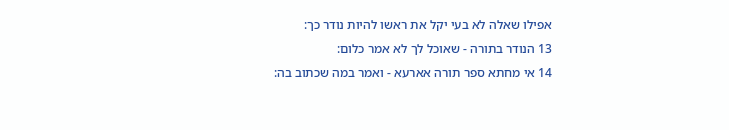אפילו שאלה לא בעי יקל את ראשו להיות נודר כך:
13 הנודר בתורה - שאוכל לך לא אמר כלום:
14 אי מחתא ספר תורה אארעא - ואמר במה שכתוב בה: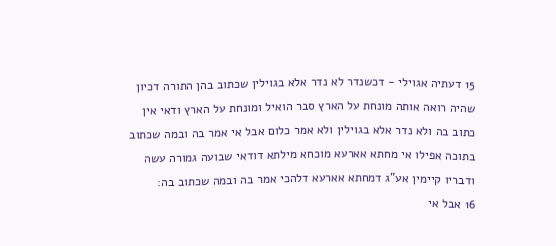15 דעתיה אגוילי - דכשנדר לא נדר אלא בגוילין שכתוב בהן התורה דכיון שהיה רואה אותה מונחת על הארץ סבר הואיל ומונחת על הארץ ודאי אין כתוב בה ולא נדר אלא בגוילין ולא אמר כלום אבל אי אמר בה ובמה שכתוב בתוכה אפילו אי מחתא אארעא מוכחא מילתא דודאי שבועה גמורה עשה ודבריו קיימין אע"ג דמחתא אארעא דלהכי אמר בה ובמה שכתוב בה:
16 אבל אי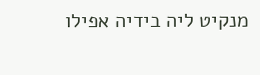מנקיט ליה בידיה אפילו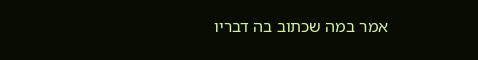אמר במה שכתוב בה דבריו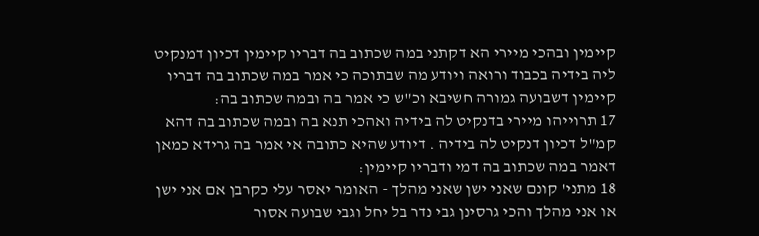קיימין ובהכי מיירי הא דקתני במה שכתוב בה דבריו קיימין דכיון דמנקיט ליה בידיה בכבוד ורואה ויודע מה שבתוכה כי אמר במה שכתוב בה דבריו קיימין דשבועה גמורה חשיבא וכ"ש כי אמר בה ובמה שכתוב בה:
17 תרוייהו מיירי בדנקיט לה בידיה ואהכי תנא בה ובמה שכתוב בה דהא קמ"ל דכיון דנקיט לה בידיה . דיודע שהיא כתובה אי אמר בה גרידא כמאן דאמר במה שכתוב בה דמי ודבריו קיימין:
18 מתני' קונם שאני ישן שאני מהלך - האומר יאסר עלי כקרבן אם אני ישן או אני מהלך והכי גרסינן גבי נדר בל יחל וגבי שבועה אסור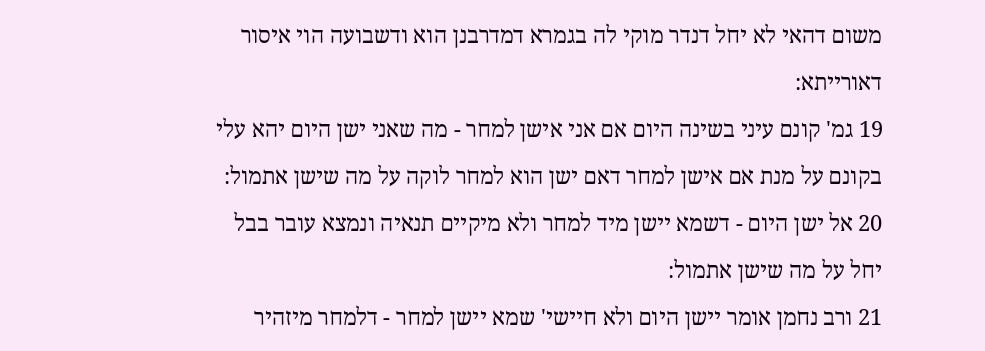משום דהאי לא יחל דנדר מוקי לה בגמרא דמדרבנן הוא ודשבועה הוי איסור דאורייתא:
19 גמ' קונם עיני בשינה היום אם אני אישן למחר - מה שאני ישן היום יהא עלי בקונם על מנת אם אישן למחר דאם ישן הוא למחר לוקה על מה שישן אתמול:
20 אל ישן היום - דשמא יישן מיד למחר ולא מיקיים תנאיה ונמצא עובר בבל יחל על מה שישן אתמול:
21 ורב נחמן אומר יישן היום ולא חיישי' שמא יישן למחר - דלמחר מיזהיר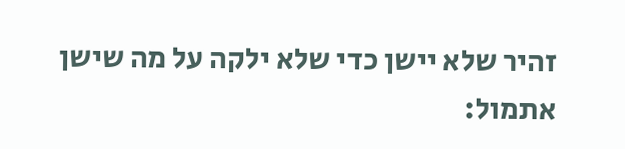זהיר שלא יישן כדי שלא ילקה על מה שישן אתמול: